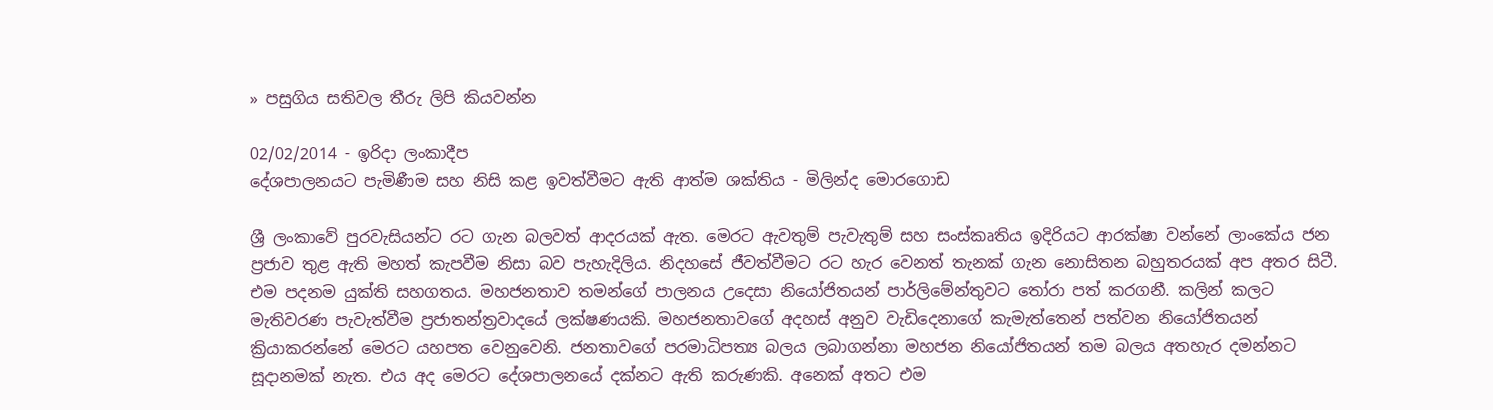» පසුගිය සතිවල තීරු ලිපි කියවන්න

02/02/2014 - ඉරිදා ලංකාදීප
දේශපාලනයට පැමිණීම සහ නිසි කළ ඉවත්වීමට ඇති ආත්ම ශක්තිය - මිලින්ද මොරගොඩ

ශ්‍රී ලංකාවේ පුරවැසියන්ට රට ගැන බලවත් ආදරයක් ඇත. මෙරට ඇවතුම් පැවැතුම් සහ සංස්කෘතිය ඉදිරියට ආරක්ෂා වන්නේ ලාංකේය ජන ප්‍රජාව තුළ ඇති මහත් කැපවීම නිසා බව පැහැදිලිය. නිදහසේ ජීවත්වීමට රට හැර වෙනත් තැනක් ගැන නොසිතන බහුතරයක් අප අතර සිටී. එම පදනම යුක්ති සහගතය. මහජනතාව තමන්ගේ පාලනය උදෙසා නියෝජිතයන් පාර්ලිමේන්තුවට තෝරා පත් කරගනී. කලින් කලට මැතිවරණ පැවැත්වීම ප්‍රජාතන්ත්‍රවාදයේ ලක්ෂණයකි. මහජනතාවගේ අදහස් අනුව වැඩිදෙනාගේ කැමැත්තෙන් පත්වන නියෝජිතයන් ක්‍රියාකරන්නේ මෙරට යහපත වෙනුවෙනි. ජනතාවගේ පරමාධිපත්‍ය බලය ලබාගන්නා මහජන නියෝජිතයන් තම බලය අතහැර දමන්නට සූදානමක් නැත. එය අද මෙරට දේශපාලනයේ දක්නට ඇති කරුණකි. අනෙක් අතට එම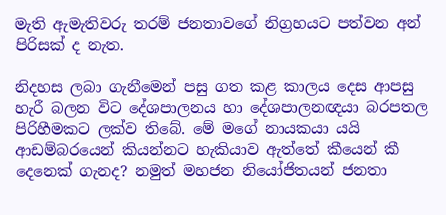මැති ඇමැතිවරු තරම් ජනතාවගේ නිග්‍රහයට පත්වන අන් පිරිසක් ද නැත.

නිදහස ලබා ගැනීමෙන් පසු ගත කළ කාලය දෙස ආපසු හැරී බලන විට දේශපාලනය හා දේශපාලනඥයා බරපතල පිරිහීමකට ලක්ව තිබේ. මේ මගේ නායකයා යයි ආඩම්බරයෙන් කියන්නට හැකියාව ඇත්තේ කීයෙන් කී දෙනෙක් ගැනද? නමුත් මහජන නියෝජිතයන් ජනතා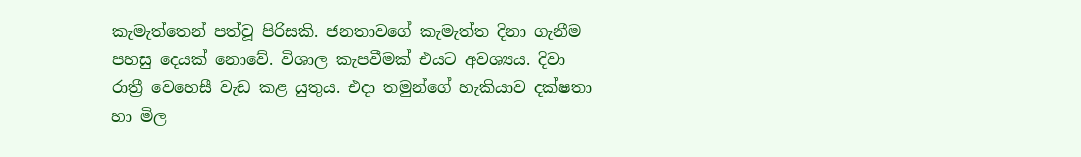කැමැත්තෙන් පත්වූ පිරිසකි. ජනතාවගේ කැමැත්ත දිනා ගැනීම පහසු දෙයක් නොවේ. විශාල කැපවීමක් එයට අවශ්‍යය. දිවා රාත්‍රී වෙහෙසී වැඩ කළ යුතුය. එදා තමුන්ගේ හැකියාව දක්ෂතා හා මිල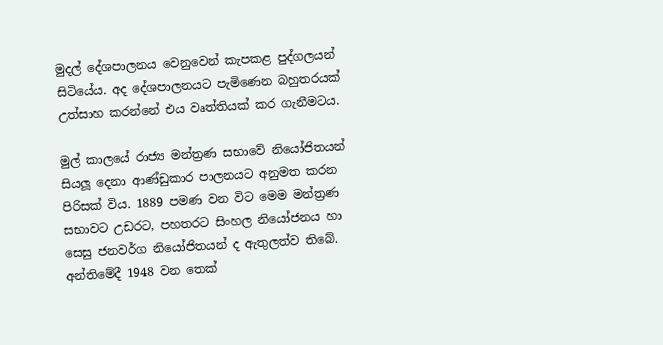මුදල් දේශපාලනය වෙනුවෙන් කැපකළ පුද්ගලයන් සිටියේය. අද දේශපාලනයට පැමිණෙන බහුතරයක් උත්සාහ කරන්නේ එය වෘත්තියක් කර ගැනීමටය.

මුල් කාලයේ රාජ්‍ය මන්ත්‍රණ සභාවේ නියෝජිතයන් සියලූ දෙනා ආණ්ඩුකාර පාලනයට අනුමත කරන පිරිසක් විය. 1889 පමණ වන විට මෙම මන්ත්‍රණ සභාවට උඩරට, පහතරට සිංහල නියෝජනය හා සෙසු ජනවර්ග නියෝජිතයන් ද ඇතුලත්ව තිබේ. අන්තිමේදී 1948 වන තෙක්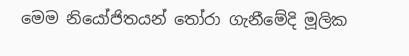මෙම නියෝජිතයන් තෝරා ගැනීමේදි මූලික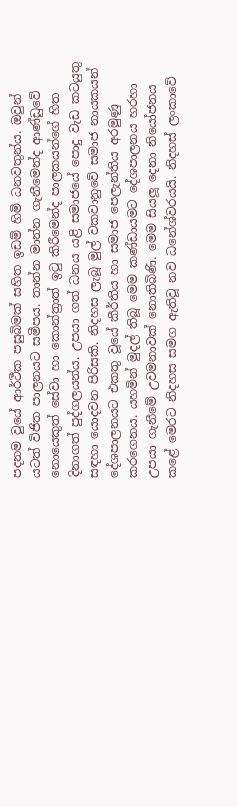පදනම වුයේ ආර්ථීක පසුබිමක් සහිත ඉඩම් හිමි ධනවතුන්ය. ඔවුන් යටත් විජිත පාලනයට සමීපය. තාන්න මාන්න ගැනීමෙන්ද ආණ්ඩුවේ නොයෙකුත් සේවා හා කොන්ත්‍රාත් ඉටු කිරීමෙන්ද පාලකයන්ගේ හිත දිනාගත් පුද්ගලයන්ය. උපයා ගත් ධනය යළි සමාජයේ පොදු වැඩ කටයුතු සඳහා යොදවන පිරිසකි. නිදහස ලැබූ මුල් වකවානුවේ සමාජ නායකයන් දේශපාලනයට එකතු වූයේ කීර්තිය හා සමාජ පෙලැන්තිය අරමුණු කරගෙනය. යහමින් මුදල් තිබූ මෙම කණ්ඩායමට දේශපාලනය හරහා උපයා ගැනීමේ උවමනාවක් නොතිබිණි. මෙම සියලූ දෙනා නියෝජනය කළේ මෙරට නිදහස සමග ඇතිවූ නව ධනේශ්වරයයි. නිදහස් ලංකාවේ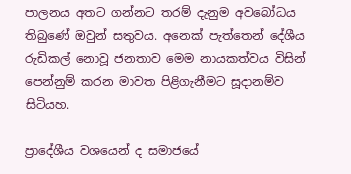පාලනය අතට ගන්නට තරම් දැනුම අවබෝධය තිබුණේ ඔවුන් සතුවය. අනෙක් පැත්තෙන් දේශීය රුඩිකල් නොවූ ජනතාව මෙම නායකත්වය විසින් පෙන්නුම් කරන මාවත පිළිගැනීමට සූදානම්ව සිටියහ.

ප්‍රාදේශීය වශයෙන් ද සමාජයේ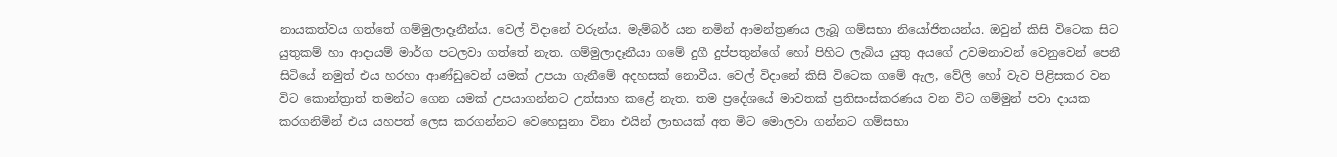නායකත්වය ගත්තේ ගම්මුලාදෑනීන්ය. වෙල් විදානේ වරුන්ය. මැම්බර් යන නමින් ආමන්ත්‍රණය ලැබූ ගම්සභා නියෝජිතයන්ය. ඔවුන් කිසි විටෙක සිට යුතුකම් හා ආදායම් මාර්ග පටලවා ගත්තේ නැත. ගම්මුලාදෑනීයා ගමේ දුගී දුප්පතුන්ගේ හෝ පිහිට ලැබිය යුතු අයගේ උවමනාවන් වෙනුවෙන් පෙනී සිටියේ නමුත් එය හරහා ආණ්ඩුවෙන් යමක් උපයා ගැනීමේ අදහසක් නොවීය. වෙල් විදානේ කිසි විටෙක ගමේ ඇල, වේලි හෝ වැව පිළිසකර වන විට කොන්ත්‍රාත් තමන්ට ගෙන යමක් උපයාගන්නට උත්සාහ කළේ නැත. තම ප්‍රදේශයේ මාවතක් ප්‍රතිසංස්කරණය වන විට ගම්මුන් පවා දායක කරගනිමින් එය යහපත් ලෙස කරගන්නට වෙහෙසුනා විනා එයින් ලාභයක් අත මිට මොලවා ගන්නට ගම්සභා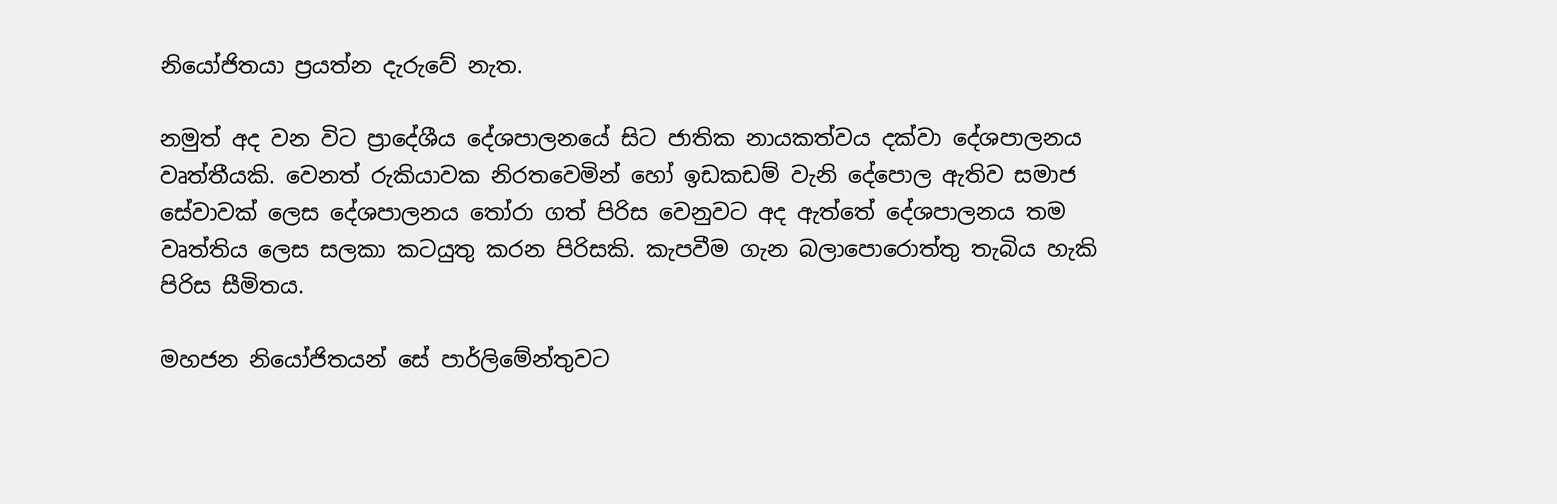නියෝජිතයා ප්‍රයත්න දැරුවේ නැත.

නමුත් අද වන විට ප්‍රාදේශීය දේශපාලනයේ සිට ජාතික නායකත්වය දක්වා දේශපාලනය වෘත්තීයකි. වෙනත් රුකියාවක නිරතවෙමින් හෝ ඉඩකඩම් වැනි දේපොල ඇතිව සමාජ සේවාවක් ලෙස දේශපාලනය තෝරා ගත් පිරිස වෙනුවට අද ඇත්තේ දේශපාලනය තම වෘත්තිය ලෙස සලකා කටයුතු කරන පිරිසකි. කැපවීම ගැන බලාපොරොත්තු තැබිය හැකි පිරිස සීමිතය.

මහජන නියෝජිතයන් සේ පාර්ලිමේන්තුවට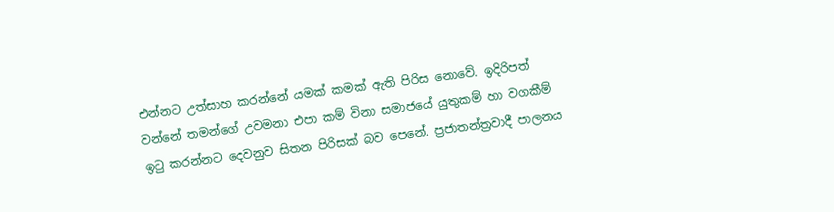එන්නට උත්සාහ කරන්නේ යමක් කමක් ඇති පිරිස නොවේ. ඉදිරිපත් වන්නේ තමන්ගේ උවමනා එපා කම් විනා සමාජයේ යුතුකම් හා වගකීම් ඉටු කරන්නට දෙවනුව සිතන පිරිසක් බව පෙනේ. ප්‍රජාතන්ත්‍රවාදී පාලනය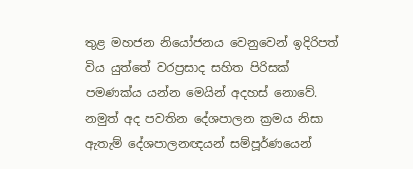තුළ මහජන නියෝජනය වෙනුවෙන් ඉදිරිපත් විය යුත්තේ වරප්‍රසාද සහිත පිරිසක් පමණක්ය යන්න මෙයින් අදහස් නොවේ. නමුත් අද පවතින දේශපාලන ක්‍රමය නිසා ඇතැම් දේශපාලනඥයන් සම්පූර්ණයෙන්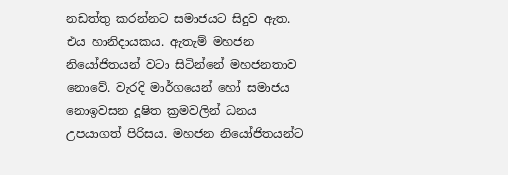නඩත්තු කරන්නට සමාජයට සිදුව ඇත. එය හානිදායකය. ඇතැම් මහජන නියෝජිතයන් වටා සිටින්නේ මහජනතාව නොවේ. වැරදි මාර්ගයෙන් හෝ සමාජය නොඉවසන දූෂිත ක්‍රමවලින් ධනය උපයාගත් පිරිසය. මහජන නියෝජිතයන්ට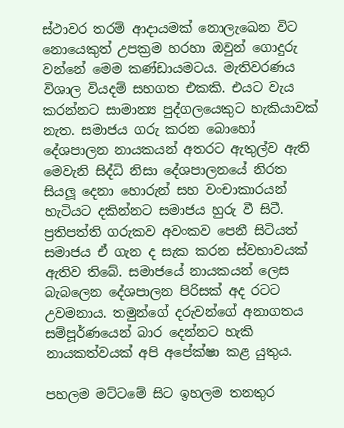ස්ථාවර තරම් ආදායමක් නොලැඛෙන විට නොයෙකුත් උපක්‍රම හරහා ඔවුන් ගොදුරු වන්නේ මෙම කණ්ඩායමටය. මැතිවරණය විශාල වියදම් සහගත එකකි. එයට වැය කරන්නට සාමාන්‍ය පුද්ගලයෙකුට හැකියාවක් නැත. සමාජය ගරු කරන බොහෝ දේශපාලන නායකයන් අතරට ඇතුල්ව ඇති මෙවැනි සිද්ධි නිසා දේශපාලනයේ නිරත සියලූ දෙනා හොරුන් සහ වංචාකාරයන් හැටියට දකින්නට සමාජය හුරු වී සිටී. ප්‍රතිපත්ති ගරුකව අවංකව පෙනී සිටියත් සමාජය ඒ ගැන ද සැක කරන ස්වභාවයක් ඇතිව තිබේ. සමාජයේ නායකයන් ලෙස බැබලෙන දේශපාලන පිරිසක් අද රටට උවමනාය. තමුන්ගේ දරුවන්ගේ අනාගතය සම්පූර්ණයෙන් බාර දෙන්නට හැකි නායකත්වයක් අපි අපේක්ෂා කළ යුතුය.

පහලම මට්ටමේ සිට ඉහලම තනතුර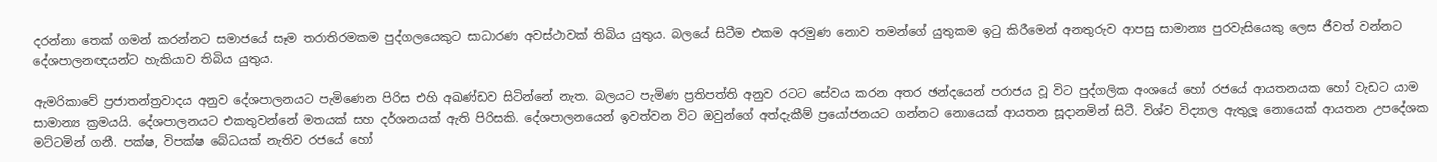දරන්නා තෙක් ගමන් කරන්නට සමාජයේ සෑම තරාතිරමකම පුද්ගලයෙකුට සාධාරණ අවස්ථාවක් තිබිය යුතුය. බලයේ සිටීම එකම අරමුණ නොව තමන්ගේ යුතුකම ඉටු කිරීමෙන් අනතුරුව ආපසු සාමාන්‍ය පුරවැසියෙකු ලෙස ජීවත් වන්නට දේශපාලනඥයන්ට හැකියාව තිබිය යුතුය.

ඇමරිකාවේ ප්‍රජාතන්ත්‍රවාදය අනුව දේශපාලනයට පැමිණෙන පිරිස එහි අඛණ්ඩව සිටින්නේ නැත. බලයට පැමිණ ප්‍රතිපත්ති අනුව රටට සේවය කරන අතර ඡන්දයෙන් පරාජය වූ විට පුද්ගලික අංශයේ හෝ රජයේ ආයතනයක හෝ වැඩට යාම සාමාන්‍ය ක්‍රමයයි. දේශපාලනයට එකතුවන්නේ මතයක් සහ දර්ශනයක් ඇති පිරිසකි. දේශපාලනයෙන් ඉවත්වන විට ඔවුන්ගේ අත්දැකීම් ප්‍රයෝජනයට ගන්නට නොයෙක් ආයතන සූදානමින් සිටී. විශ්ව විද්‍යාල ඇතුලූ නොයෙක් ආයතන උපදේශක මට්ටමින් ගනී. පක්ෂ, විපක්ෂ බේධයක් නැතිව රජයේ හෝ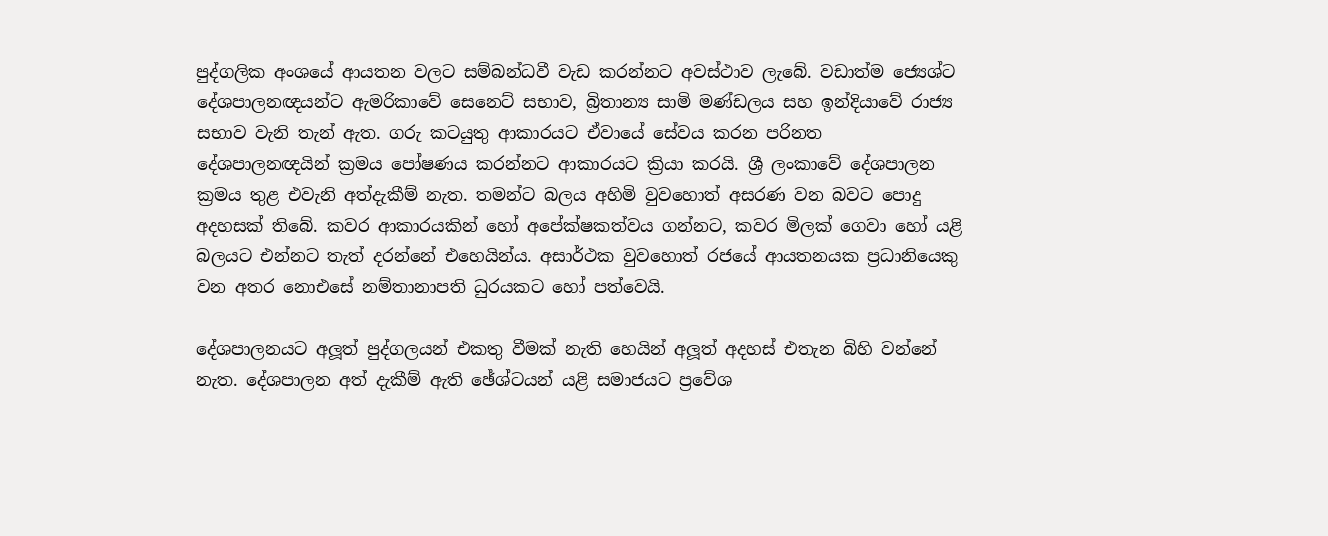පුද්ගලික අංශයේ ආයතන වලට සම්බන්ධවී වැඩ කරන්නට අවස්ථාව ලැබේ. වඩාත්ම ජ්‍යෙශ්ට දේශපාලනඥයන්ට ඇමරිකාවේ සෙනෙට් සභාව, බ්‍රිතාන්‍ය සාමි මණ්ඩලය සහ ඉන්දියාවේ රාජ්‍ය සභාව වැනි තැන් ඇත. ගරු කටයුතු ආකාරයට ඒවායේ සේවය කරන පරිනත දේශපාලනඥයින් ක්‍රමය පෝෂණය කරන්නට ආකාරයට ක්‍රියා කරයි. ශ්‍රී ලංකාවේ දේශපාලන ක්‍රමය තුළ එවැනි අත්දැකීම් නැත. තමන්ට බලය අහිමි වුවහොත් අසරණ වන බවට පොදු අදහසක් තිබේ. කවර ආකාරයකින් හෝ අපේක්ෂකත්වය ගන්නට, කවර මිලක් ගෙවා හෝ යළි බලයට එන්නට තැත් දරන්නේ එහෙයින්ය. අසාර්ථක වුවහොත් රජයේ ආයතනයක ප්‍රධානියෙකු වන අතර නොඑසේ නම්තානාපති ධුරයකට හෝ පත්වෙයි.

දේශපාලනයට අලූත් පුද්ගලයන් එකතු වීමක් නැති හෙයින් අලූත් අදහස් එතැන බිහි වන්නේ නැත. දේශපාලන අත් දැකීම් ඇති ඡේශ්ටයන් යළි සමාජයට ප්‍රවේශ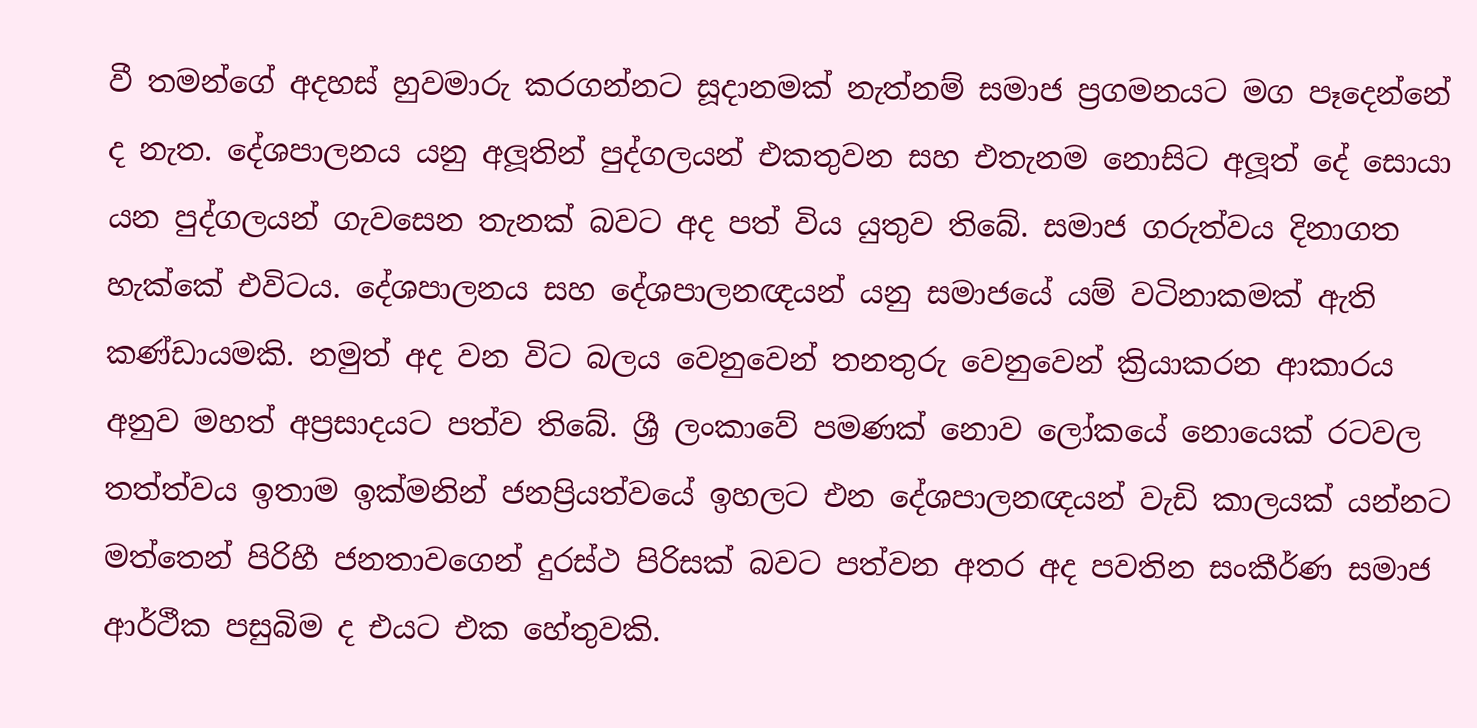වී තමන්ගේ අදහස් හුවමාරු කරගන්නට සූදානමක් නැත්නම් සමාජ ප්‍රගමනයට මග පෑදෙන්නේ ද නැත. දේශපාලනය යනු අලූතින් පුද්ගලයන් එකතුවන සහ එතැනම නොසිට අලූත් දේ සොයා යන පුද්ගලයන් ගැවසෙන තැනක් බවට අද පත් විය යුතුව තිබේ. සමාජ ගරුත්වය දිනාගත හැක්කේ එවිටය. දේශපාලනය සහ දේශපාලනඥයන් යනු සමාජයේ යම් වටිනාකමක් ඇති කණ්ඩායමකි. නමුත් අද වන විට බලය වෙනුවෙන් තනතුරු වෙනුවෙන් ක්‍රියාකරන ආකාරය අනුව මහත් අප්‍රසාදයට පත්ව තිබේ. ශ්‍රී ලංකාවේ පමණක් නොව ලෝකයේ නොයෙක් රටවල තත්ත්වය ඉතාම ඉක්මනින් ජනප්‍රියත්වයේ ඉහලට එන දේශපාලනඥයන් වැඩි කාලයක් යන්නට මත්තෙන් පිරිහී ජනතාවගෙන් දුරස්ථ පිරිසක් බවට පත්වන අතර අද පවතින සංකීර්ණ සමාජ ආර්ථීක පසුබිම ද එයට එක හේතුවකි.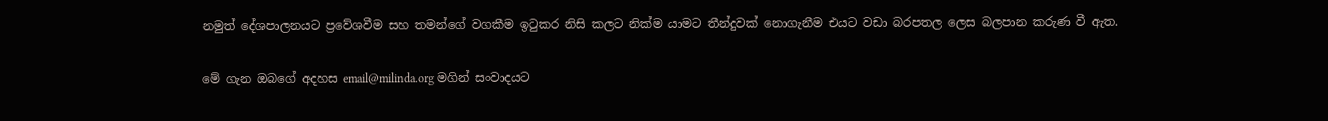නමුත් දේශපාලනයට ප්‍රවේශවීම සහ තමන්ගේ වගකීම ඉටුකර නිසි කලට නික්ම යාමට තීන්දුවක් නොගැනීම එයට වඩා බරපතල ලෙස බලපාන කරුණ වී ඇත.

මේ ගැන ඔබගේ අදහස email@milinda.org මගින් සංවාදයට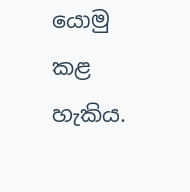යොමු කළ හැකිය.